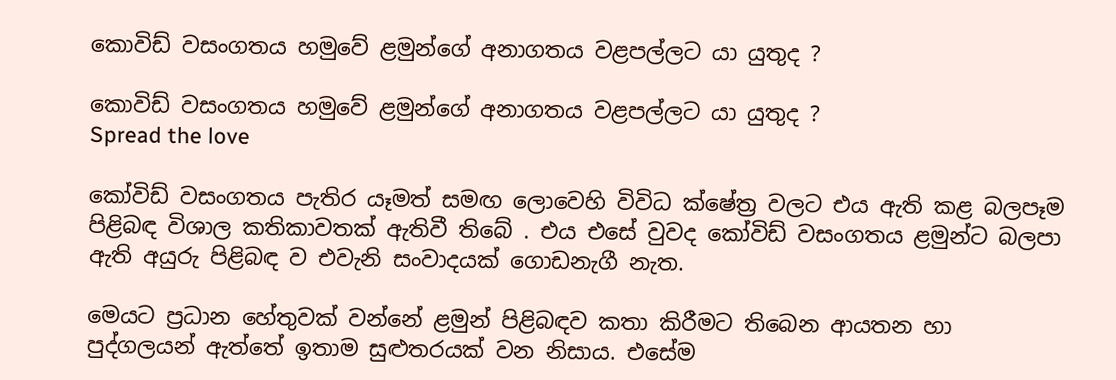කොවිඩ් වසංගතය හමුවේ ළමුන්ගේ අනාගතය වළපල්ලට යා යුතුද ?

කොවිඩ් වසංගතය හමුවේ ළමුන්ගේ අනාගතය වළපල්ලට යා යුතුද ?
Spread the love

කෝවිඩ් වසංගතය පැතිර යෑමත් සමඟ ලොවෙහි විවිධ ක්ෂේත්‍ර වලට එය ඇති කළ බලපෑම පිළිබඳ විශාල කතිකාවතක් ඇතිවී තිබේ . එය එසේ වුවද කෝවිඩ් වසංගතය ළමුන්ට බලපා ඇති අයුරු පිළිබඳ ව එවැනි සංවාදයක් ගොඩනැගී නැත.

මෙයට ප්‍රධාන හේතුවක් වන්නේ ළමුන් පිළිබඳව කතා කිරීමට තිබෙන ආයතන හා පුද්ගලයන් ඇත්තේ ඉතාම සුළුතරයක් වන නිසාය. එසේම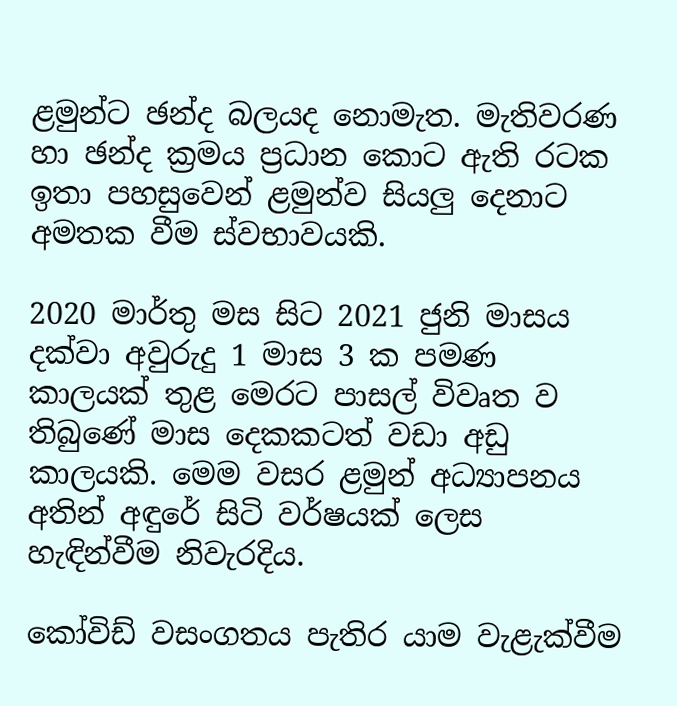ළමුන්ට ඡන්ද බලයද නොමැත. මැතිවරණ හා ඡන්ද ක්‍රමය ප්‍රධාන කොට ඇති රටක ඉතා පහසුවෙන් ළමුන්ව සියලු දෙනාට අමතක වීම ස්වභාවයකි.

2020 මාර්තු මස සිට 2021 ජුනි මාසය දක්වා අවුරුදු 1 මාස 3 ක පමණ කාලයක් තුළ මෙරට පාසල් විවෘත ව තිබුණේ මාස දෙකකටත් වඩා අඩු කාලයකි. මෙම වසර ළමුන් අධ්‍යාපනය අතින් අඳුරේ සිටි වර්ෂයක් ලෙස හැඳින්වීම නිවැරදිය.

කෝවිඩ් වසංගතය පැතිර යාම වැළැක්වීම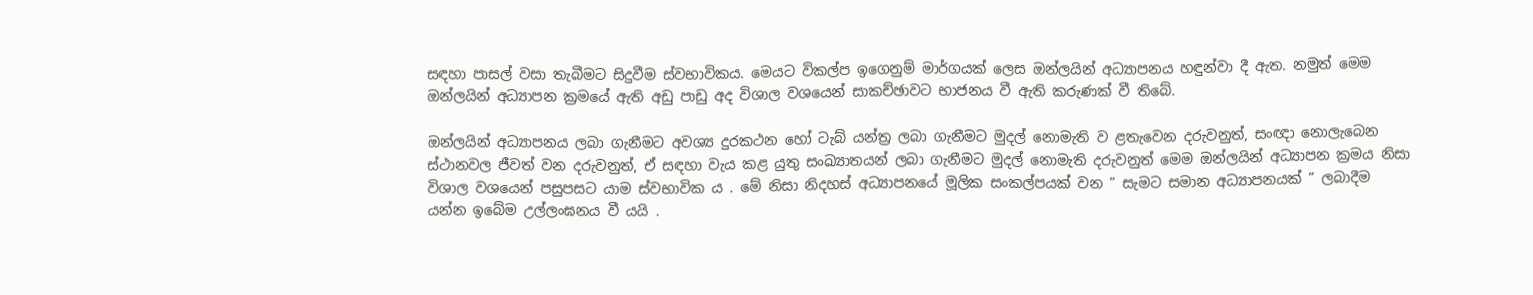සඳහා පාසල් වසා තැබීමට සිදුවීම ස්වභාවිකය. මෙයට විකල්ප ඉගෙනුම් මාර්ගයක් ලෙස ඔන්ලයින් අධ්‍යාපනය හඳුන්වා දී ඇත. නමුත් මෙම ඔන්ලයින් අධ්‍යාපන ක්‍රමයේ ඇති අඩු පාඩු අද විශාල වශයෙන් සාකච්ඡාවට භාජනය වී ඇති කරුණක් වී තිබේ.

ඔන්ලයින් අධ්‍යාපනය ලබා ගැනීමට අවශ්‍ය දුරකථන හෝ ටැබ් යන්ත්‍ර ලබා ගැනීමට මුදල් නොමැති ව ළතැවෙන දරුවනුත්, සංඥා නොලැබෙන ස්ථානවල ජීවත් වන දරුවනුත්, ඒ සඳහා වැය කළ යුතු සංඛ්‍යාතයන් ලබා ගැනීමට මුදල් නොමැති දරුවනුත් මෙම ඔන්ලයින් අධ්‍යාපන ක්‍රමය නිසා විශාල වශයෙන් පසුපසට යාම ස්වභාවික ය . මේ නිසා නිදහස් අධ්‍යාපනයේ මූලික සංකල්පයක් වන ” සැමට සමාන අධ්‍යාපනයක් ” ලබාදීම යන්න ඉබේම උල්ලංඝනය වී යයි .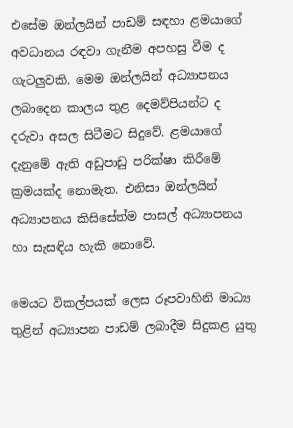එසේම ඔන්ලයින් පාඩම් සඳහා ළමයාගේ අවධානය රඳවා ගැනීම අපහසු වීම ද ගැටලුවකි. මෙම ඔන්ලයින් අධ්‍යාපනය ලබාදෙන කාලය තුළ දෙමව්පියන්ට ද දරුවා අසල සිටීමට සිදුවේ. ළමයාගේ දැනුමේ ඇති අඩුපාඩු පරික්ෂා කිරීමේ ක්‍රමයක්ද නොමැත. එනිසා ඔන්ලයින් අධ්‍යාපනය කිසිසේත්ම පාසල් අධ්‍යාපනය හා සැසඳිය හැකි නොවේ.

මෙයට විකල්පයක් ලෙස රූපවාහිනි මාධ්‍ය තුළින් අධ්‍යාපන පාඩම් ලබාදීම සිදුකළ යුතු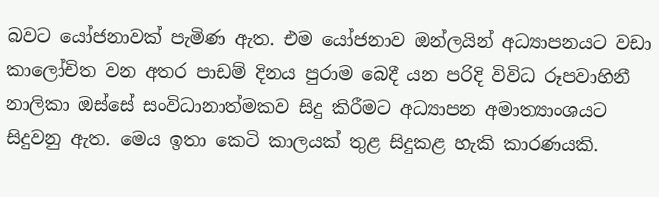බවට යෝජනාවක් පැමිණ ඇත. එම යෝජනාව ඔන්ලයින් අධ්‍යාපනයට වඩා කාලෝචිත වන අතර පාඩම් දිනය පුරාම බෙදී යන පරිදි විවිධ රූපවාහිනී නාලිකා ඔස්සේ සංවිධානාත්මකව සිදු කිරීමට අධ්‍යාපන අමාත්‍යාංශයට සිදුවනු ඇත. මෙය ඉතා කෙටි කාලයක් තුළ සිදුකළ හැකි කාරණයකි.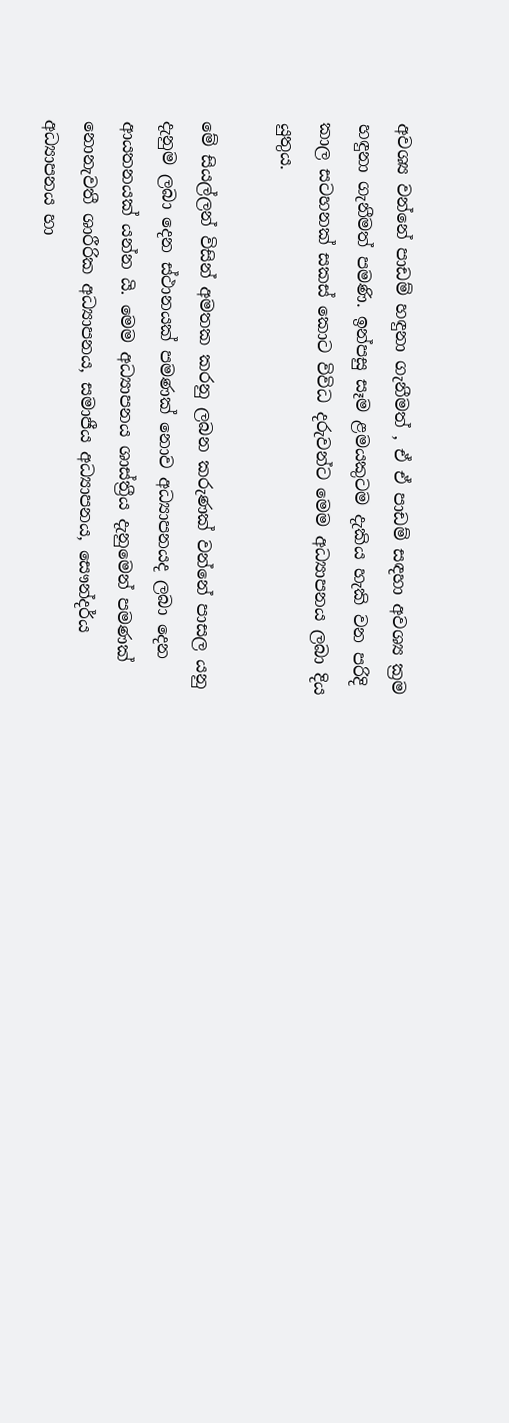අවශ්‍ය වන්නේ පාඩම් හඳුනා ගැනීමත් , ඒ ඒ පාඩම් සඳහා අවශ්‍ය ක්‍රම හඳුනා ගැනීමත් පමණි. ඉන්පසු සෑම ළමයකුටම දැකිය හැකි වන පරිදි කාල සටහනක් සකස් කොට විවිධ දරුවන්ට මෙම අධ්‍යාපනය ලබා දිය යුතුය.

මේ සියල්ලන් විසින් අමතක කරනු ලබන කරුණක් වන්නේ පාසල යනු දැනුම ලබා දෙන ස්ථානයක් පමණක් නොව අධ්‍යාපනයද ලබා දෙන ආයතනයක් යන්න යි. මෙම අධ්‍යාපනය ශාස්ත්‍රීය දැනුමෙන් පමණක් නොනැවතී ශාරීරික අධ්‍යාපනය, සමාජීය අධ්‍යාපනය, සෞන්දර්ය අධ්‍යාපනය හා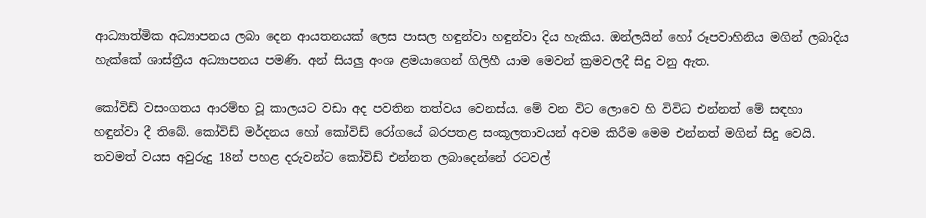ආධ්‍යාත්මික අධ්‍යාපනය ලබා දෙන ආයතනයක් ලෙස පාසල හඳුන්වා හඳුන්වා දිය හැකිය. ඔන්ලයින් හෝ රූපවාහිනිය මගින් ලබාදිය හැක්කේ ශාස්ත්‍රීය අධ්‍යාපනය පමණි. අන් සියලු අංශ ළමයාගෙන් ගිලිහී යාම මෙවන් ක්‍රමවලදී සිදු වනු ඇත.

කෝවිඩ් වසංගතය ආරම්භ වූ කාලයට වඩා අද පවතින තත්වය වෙනස්ය. මේ වන විට ලොවෙ හි විවිධ එන්නත් මේ සඳහා හඳුන්වා දී තිබේ. කෝවිඩ් මර්දනය හෝ කෝවිඩ් රෝගයේ බරපතළ සංකූලතාවයන් අවම කිරීම මෙම එන්නත් මගින් සිදු වෙයි. තවමත් වයස අවුරුදු 18න් පහළ දරුවන්ට කෝවිඩ් එන්නත ලබාදෙන්නේ රටවල්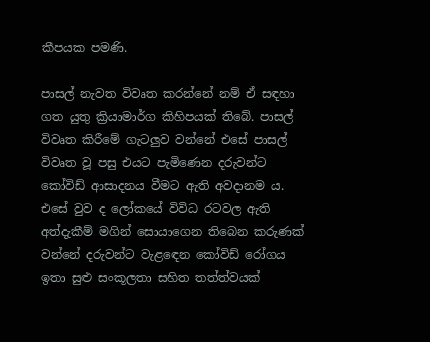කීපයක පමණි.

පාසල් නැවත විවෘත කරන්නේ නම් ඒ සඳහා ගත යුතු ක්‍රියාමාර්ග කිහිපයක් තිබේ. පාසල් විවෘත කිරීමේ ගැටලුව වන්නේ එසේ පාසල් විවෘත වූ පසු එයට පැමිණෙන දරුවන්ට කෝවිඩ් ආසාදනය වීමට ඇති අවදානම ය. එසේ වුව ද ලෝකයේ විවිධ රටවල ඇති අත්දැකීම් මගින් සොයාගෙන තිබෙන කරුණක් වන්නේ දරුවන්ට වැළඳෙන කෝවිඩ් රෝගය ඉතා සුළු සංකූලතා සහිත තත්ත්වයක්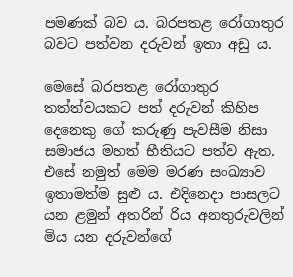පමණක් බව ය. බරපතළ රෝගාතුර බවට පත්වන දරුවන් ඉතා අඩු ය.

මෙසේ බරපතළ රෝගාතුර තත්ත්වයකට පත් දරුවන් කිහිප දෙනෙකු ගේ කරුණු පැවසීම නිසා සමාජය මහත් භීතියට පත්ව ඇත. එසේ නමුත් මෙම මරණ සංඛ්‍යාව ඉතාමත්ම සුළු ය. එදිනෙදා පාසලට යන ළමුන් අතරින් රිය අනතුරුවලින් මිය යන දරුවන්ගේ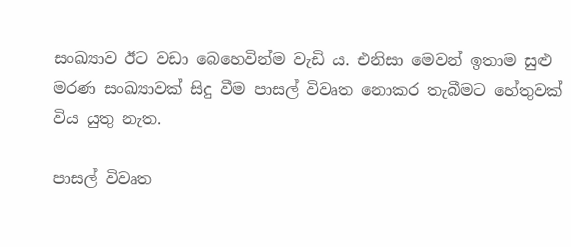සංඛ්‍යාව ඊට වඩා බෙහෙවින්ම වැඩි ය. එනිසා මෙවන් ඉතාම සුළු මරණ සංඛ්‍යාවක් සිදු වීම පාසල් විවෘත නොකර තැබීමට හේතුවක් විය යුතු නැත.

පාසල් විවෘත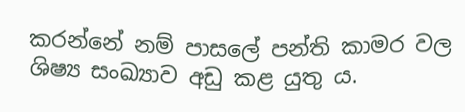කරන්නේ නම් පාසලේ පන්ති කාමර වල ශිෂ්‍ය සංඛ්‍යාව අඩු කළ යුතු ය.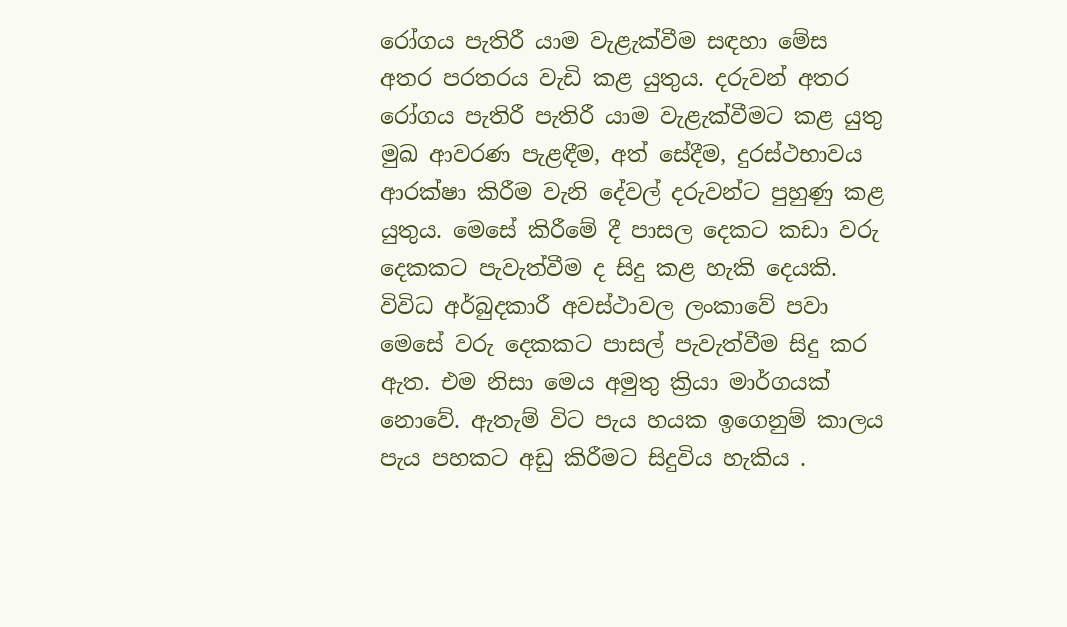රෝගය පැතිරී යාම වැළැක්වීම සඳහා මේස අතර පරතරය වැඩි කළ යුතුය. දරුවන් අතර රෝගය පැතිරී පැතිරී යාම වැළැක්වීමට කළ යුතු මුඛ ආවරණ පැළඳීම, අත් සේදීම, දුරස්ථභාවය ආරක්ෂා කිරීම වැනි දේවල් දරුවන්ට පුහුණු කළ යුතුය. මෙසේ කිරීමේ දී පාසල දෙකට කඩා වරු දෙකකට පැවැත්වීම ද සිදු කළ හැකි දෙයකි. විවිධ අර්බුදකාරී අවස්ථාවල ලංකාවේ පවා මෙසේ වරු දෙකකට පාසල් පැවැත්වීම සිදු කර ඇත. එම නිසා මෙය අමුතු ක්‍රියා මාර්ගයක් නොවේ. ඇතැම් විට පැය හයක ඉගෙනුම් කාලය පැය පහකට අඩු කිරීමට සිදුවිය හැකිය .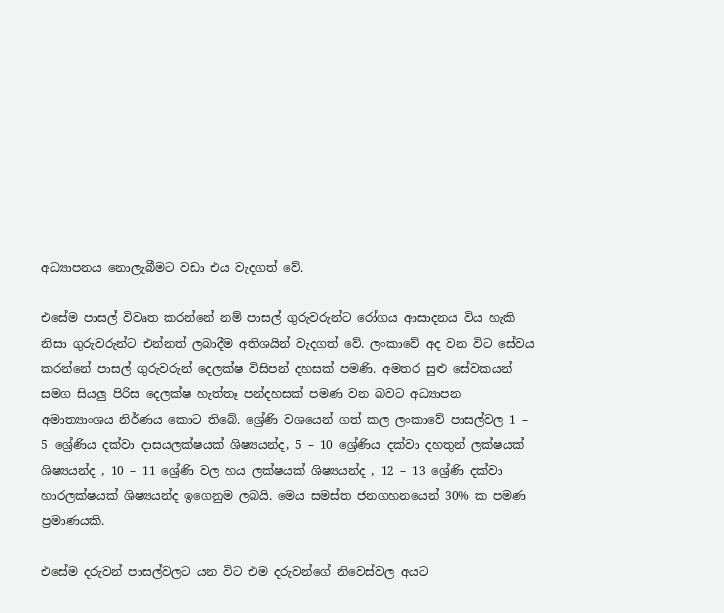අධ්‍යාපනය නොලැබීමට වඩා එය වැදගත් වේ.

එසේම පාසල් විවෘත කරන්නේ නම් පාසල් ගුරුවරුන්ට රෝගය ආසාදනය විය හැකි නිසා ගුරුවරුන්ට එන්නත් ලබාදීම අතිශයින් වැදගත් වේ. ලංකාවේ අද වන විට සේවය කරන්නේ පාසල් ගුරුවරුන් දෙලක්ෂ විසිපන් දහසක් පමණි. අමතර සුළු සේවකයන් සමග සියලු පිරිස දෙලක්ෂ හැත්තෑ පන්දහසක් පමණ වන බවට අධ්‍යාපන අමාත්‍යාංශය නිර්ණය කොට තිබේ. ශ්‍රේණි වශයෙන් ගත් කල ලංකාවේ පාසල්වල 1 – 5 ශ්‍රේණිය දක්වා දාසයලක්ෂයක් ශිෂ්‍යයන්ද, 5 – 10 ශ්‍රේණිය දක්වා දහතුන් ලක්ෂයක් ශිෂ්‍යයන්ද , 10 – 11 ශ්‍රේණි වල හය ලක්ෂයක් ශිෂ්‍යයන්ද , 12 – 13 ශ්‍රේණි දක්වා හාරලක්ෂයක් ශිෂ්‍යයන්ද ඉගෙනුම ලබයි. මෙය සමස්ත ජනගහනයෙන් 30% ක පමණ ප්‍රමාණයකි.

එසේම දරුවන් පාසල්වලට යන විට එම දරුවන්ගේ නිවෙස්වල අයට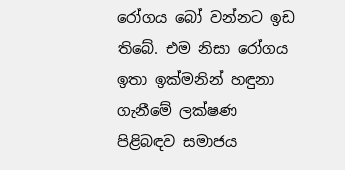රෝගය බෝ වන්නට ඉඩ තිබේ. එම නිසා රෝගය ඉතා ඉක්මනින් හඳුනා ගැනීමේ ලක්ෂණ පිළිබඳව සමාජය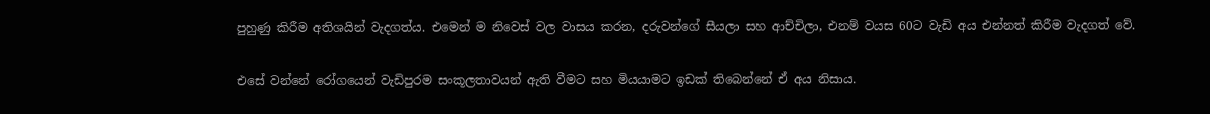පුහුණු කිරීම අතිශයින් වැදගත්ය. එමෙන් ම නිවෙස් වල වාසය කරන, දරුවන්ගේ සීයලා සහ ආච්චිලා, එනම් වයස 60ට වැඩි අය එන්නත් කිරීම වැදගත් වේ.

එසේ වන්නේ රෝගයෙන් වැඩිපුරම සංකූලතාවයන් ඇති වීමට සහ මියයාමට ඉඩක් තිබෙන්නේ ඒ අය නිසාය.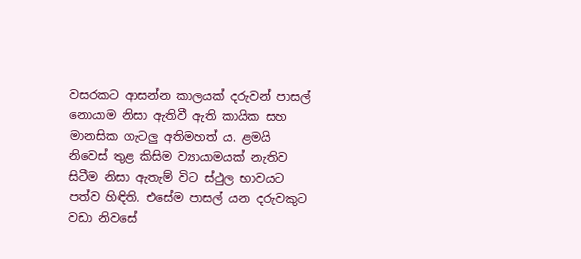වසරකට ආසන්න කාලයක් දරුවන් පාසල් නොයාම නිසා ඇතිවී ඇති කායික සහ මානසික ගැටලු අතිමහත් ය. ළමයි නිවෙස් තුළ කිසිම ව්‍යායාමයක් නැතිව සිටීම නිසා ඇතැම් විට ස්ථුල භාවයට පත්ව හිඳිති. එසේම පාසල් යන දරුවකුට වඩා නිවසේ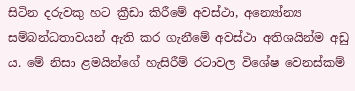සිටින දරුවකු හට ක්‍රීඩා කිරීමේ අවස්ථා, අන්‍යෝන්‍ය සම්බන්ධතාවයන් ඇති කර ගැනීමේ අවස්ථා අතිශයින්ම අඩු ය. මේ නිසා ළමයින්ගේ හැසිරීම් රටාවල විශේෂ වෙනස්කම්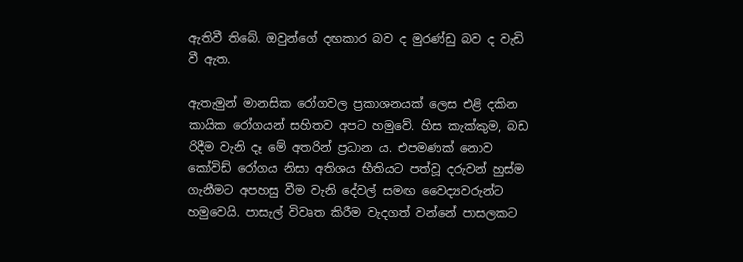ඇතිවී තිබේ. ඔවුන්ගේ දඟකාර බව ද මුරණ්ඩු බව ද වැඩි වී ඇත.

ඇතැමුන් මානසික රෝගවල ප්‍රකාශනයක් ලෙස එළි දකින කායික රෝගයන් සහිතව අපට හමුවේ. හිස කැක්කුම, බඩ රිදීම වැනි දෑ මේ අතරින් ප්‍රධාන ය. එපමණක් නොව කෝවිඩ් රෝගය නිසා අතිශය භීතියට පත්වූ දරුවන් හුස්ම ගැනීමට අපහසු වීම වැනි දේවල් සමඟ වෛද්‍යවරුන්ට හමුවෙයි. පාසැල් විවෘත කිරීම වැදගත් වන්නේ පාසලකට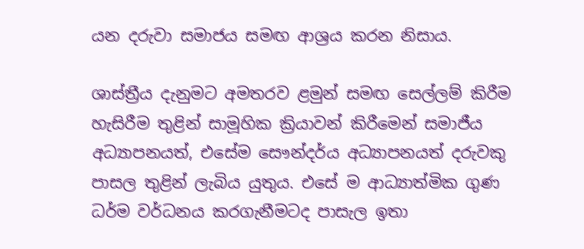යන දරුවා සමාජය සමඟ ආශ්‍රය කරන නිසාය.

ශාස්ත්‍රීය දැනුමට අමතරව ළමුන් සමඟ සෙල්ලම් කිරීම හැසිරීම තුළින් සාමූහික ක්‍රියාවන් කිරීමෙන් සමාජීය අධ්‍යාපනයත්, එසේම සෞන්දර්ය අධ්‍යාපනයත් දරුවකු පාසල තුළින් ලැබිය යුතුය. එසේ ම ආධ්‍යාත්මික ගුණ ධර්ම වර්ධනය කරගැනීමටද පාසැල ඉතා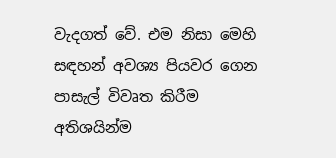වැදගත් වේ. එම නිසා මෙහි සඳහන් අවශ්‍ය පියවර ගෙන පාසැල් විවෘත කිරීම අතිශයින්ම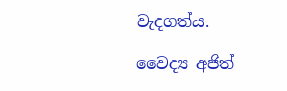වැදගත්ය.

වෛද්‍ය අජිත්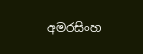අමරසිංහ